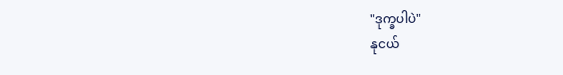"ဒုက္ခပါပဲ"
နုငယ်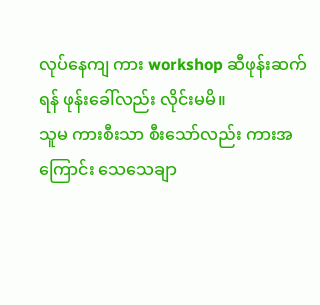လုပ်နေကျ ကား workshop ဆီဖုန်းဆက်ရန် ဖုန်းခေါ်လည်း လိုင်းမမိ။
သူမ ကားစီးသာ စီးသော်လည်း ကားအကြောင်း သေသေချာ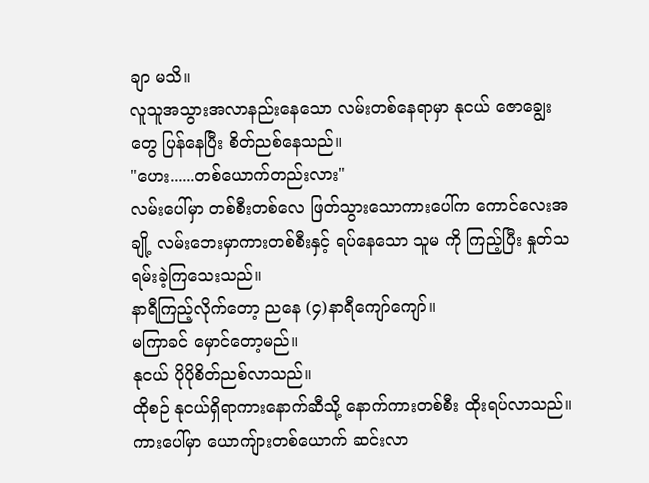ချာ မသိ။
လူသူအသွားအလာနည်းနေသော လမ်းတစ်နေရာမှာ နုငယ် ဇောချွေးတွေ ပြန်နေပြီး စိတ်ညစ်နေသည်။
"ဟေး......တစ်ယောက်တည်းလား"
လမ်းပေါ်မှာ တစ်စီးတစ်လေ ဖြတ်သွားသောကားပေါ်က ကောင်လေးအချို့ လမ်းဘေးမှာကားတစ်စီးနှင့် ရပ်နေသော သူမ ကို ကြည့်ပြီး နှုတ်သရမ်းခဲ့ကြသေးသည်။
နာရီကြည့်လိုက်တော့ ညနေ (၄)နာရီကျော်ကျော်။
မကြာခင် မှောင်တော့မည်။
နုငယ် ပိုပိုစိတ်ညစ်လာသည်။
ထိုစဉ် နုငယ်ရှိရာကားနောက်ဆီသို့ နောက်ကားတစ်စီး ထိုးရပ်လာသည်။
ကားပေါ်မှာ ယောကျ်ားတစ်ယောက် ဆင်းလာ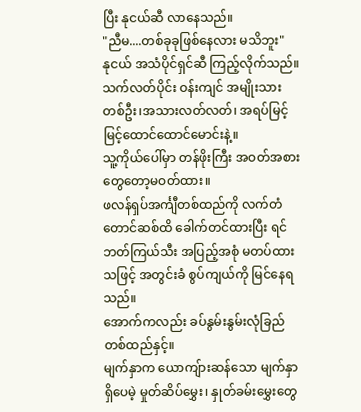ပြီး နုငယ်ဆီ လာနေသည်။
"ညီမ....တစ်ခုခုဖြစ်နေလား မသိဘူး"
နုငယ် အသံပိုင်ရှင်ဆီ ကြည့်လိုက်သည်။
သက်လတ်ပိုင်း ဝန်းကျင် အမျိုးသားတစ်ဦး၊အသားလတ်လတ်၊ အရပ်မြင့်မြင့်ထောင်ထောင်မောင်းနဲ့။
သူ့ကိုယ်ပေါ်မှာ တန်ဖိုးကြီး အဝတ်အစားတွေတော့မဝတ်ထား။
ဖလန်ရှပ်အင်္ကျီတစ်ထည်ကို လက်တံတောင်ဆစ်ထိ ခေါက်တင်ထားပြီး ရင်ဘတ်ကြယ်သီး အပြည့်အစုံ မတပ်ထားသဖြင့် အတွင်းခံ စွပ်ကျယ်ကို မြင်နေရသည်။
အောက်ကလည်း ခပ်နွမ်းနွမ်းလုံခြည်တစ်ထည်နှင့်။
မျက်နှာက ယောကျ်ားဆန်သော မျက်နှာရှိပေမဲ့ မှုတ်ဆိပ်မွှေး၊ နှုတ်ခမ်းမွှေးတွေ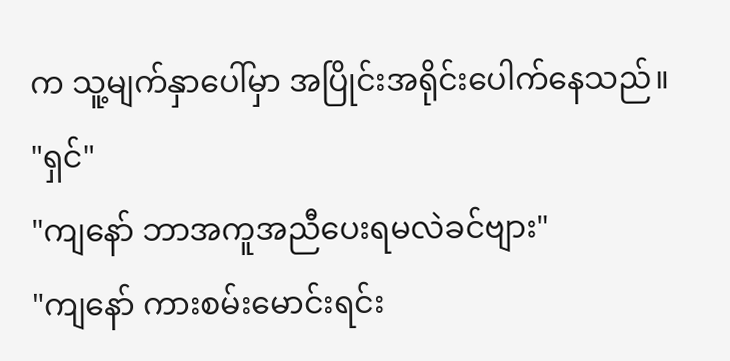က သူ့မျက်နှာပေါ်မှာ အပြိုင်းအရိုင်းပေါက်နေသည်။
"ရှင်"
"ကျနော် ဘာအကူအညီပေးရမလဲခင်ဗျား"
"ကျနော် ကားစမ်းမောင်းရင်း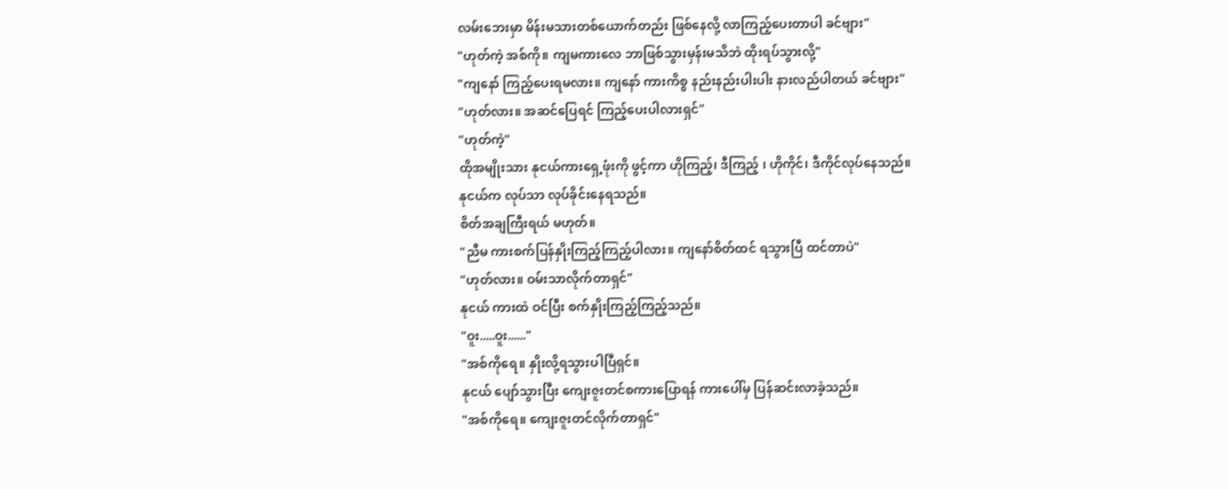လမ်းဘေးမှာ မိန်းမသားတစ်ယောက်တည်း ဖြစ်နေလို့ လာကြည့်ပေးတာပါ ခင်ဗျား"
"ဟုတ်ကဲ့ အစ်ကို။ ကျမကားလေ ဘာဖြစ်သွားမှန်းမသိဘဲ ထိုးရပ်သွားလို့"
"ကျနော် ကြည့်ပေးရမလား။ ကျနော် ကားကိစ္စ နည်းနည်းပါးပါး နားလည်ပါတယ် ခင်ဗျား"
"ဟုတ်လား။ အဆင်ပြေရင် ကြည့်ပေးပါလားရှင်"
"ဟုတ်ကဲ့"
ထိုအမျိုးသား နုငယ်ကားရှေ့ဖုံးကို ဖွင့်ကာ ဟိုကြည့်၊ ဒီကြည့် ၊ ဟိုကိုင်၊ ဒီကိုင်လုပ်နေသည်။
နုငယ်က လုပ်သာ လုပ်ခိုင်းနေရသည်။
စိတ်အချကြီးရယ် မဟုတ်။
"ညီမ ကားစက်ပြန်နှိုးကြည့်ကြည့်ပါလား။ ကျနော်စိတ်ထင် ရသွားပြီ ထင်တာပဲ"
"ဟုတ်လား။ ဝမ်းသာလိုက်တာရှင်"
နုငယ် ကားထဲ ဝင်ပြီး စက်နှိုးကြည့်ကြည့်သည်။
"ဝူး.....ဝူး......"
"အစ်ကိုရေ။ နှိုးလို့ရသွားပါပြီရှင်။
နုငယ် ပျော်သွားပြီး ကျေးဇူးတင်စကားပြောရန် ကားပေါ်မှ ပြန်ဆင်းလာခဲ့သည်။
"အစ်ကိုရေ။ ကျေးဇူးတင်လိုက်တာရှင်"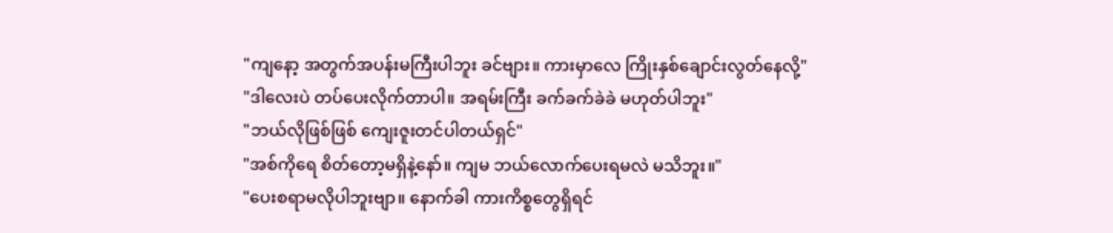"ကျနော့ အတွက်အပန်းမကြီးပါဘူး ခင်ဗျား။ ကားမှာလေ ကြိုးနှစ်ချောင်းလွတ်နေလို့"
"ဒါလေးပဲ တပ်ပေးလိုက်တာပါ။ အရမ်းကြီး ခက်ခက်ခဲခဲ မဟုတ်ပါဘူး"
"ဘယ်လိုဖြစ်ဖြစ် ကျေးဇူးတင်ပါတယ်ရှင်"
"အစ်ကိုရေ စိတ်တော့မရှိနဲ့နော်။ ကျမ ဘယ်လောက်ပေးရမလဲ မသိဘူး။"
"ပေးစရာမလိုပါဘူးဗျာ။ နောက်ခါ ကားကိစ္စတွေရှိရင်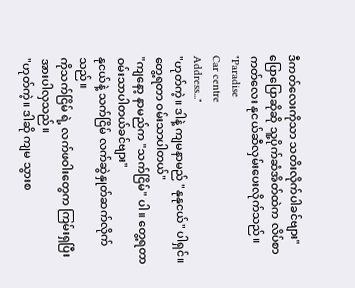ဒီကတ်လေးကိုသာ သတိးလိုက်ပါခင်ဗျား"
ပြောပြောဆိုဆို သူ့ပိုက်ဆံအိတ်ထဲက လိပ်စာကတ်လေး နုငယ်ဆီလှမ်းပေးလိုက်သည်။
"Paradise
Car centre
Address..."
"ဟုတ်ကဲ့။ ဒါနဲ့ ကျမနာမည် "နုနုငယ်" ပါရှင်။ တွေ့ရတာ ဝမ်းသာပါတယ်"
"ကျနော့ နာမည်က "သက်ငြိမ်" ပါ။ တွေ့ရတာ ဝမ်းသာပါတယ်ခင်ဗျား"
နုငယ်နဲ့ သက်ငြိမ် လက်ဆွဲနှုတ်ဆက်လိုက်သည်။
ကိုသက်ငြိမ် ရဲ့ လက်ဖဝါးတွေက ကြမ်းရှပြီး အားပါလှသည်။
"ဟုတ်ကဲ့။ ဒါဆို ကျမ သွားစ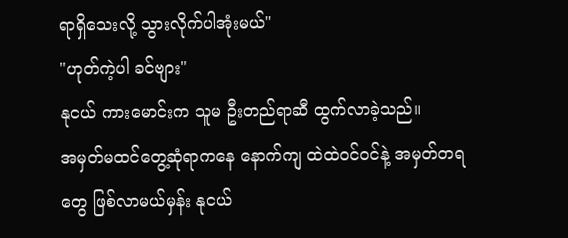ရာရှိသေးလို့ သွားလိုက်ပါအုံးမယ်"
"ဟုတ်ကဲ့ပါ ခင်ဗျား"
နုငယ် ကားမောင်းက သူမ ဦးတည်ရာဆီ ထွက်လာခဲ့သည်။
အမှတ်မထင်တွေ့ဆုံရာကနေ နောက်ကျ ထဲထဲဝင်ဝင်နဲ့ အမှတ်တရတွေ ဖြစ်လာမယ်မှန်း နုငယ်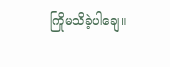ကြိုမသိခဲ့ပါချေ။